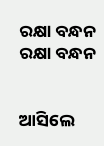ରକ୍ଷା ବନ୍ଧନ
ରକ୍ଷା ବନ୍ଧନ


ଆସିଲେ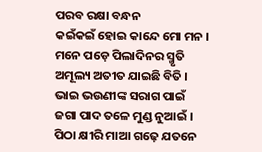ପରବ ରକ୍ଷା ବନ୍ଧନ
କଇଁକଇଁ ହୋଇ କାନ୍ଦେ ମୋ ମନ ।
ମନେ ପଡ଼େ ପିଲାଦିନର ସ୍ମୃତି
ଅମୂଲ୍ୟ ଅତୀତ ଯାଇଛି ବିତି ।
ଭାଇ ଭଉଣୀଙ୍କ ସରାଗ ପାଇଁ
ଜଗା ପାଦ ତଳେ ମୁଣ୍ଡ ନୁଆଇଁ ।
ପିଠା କ୍ଷୀରି ମାଆ ଗଢ଼େ ଯତନେ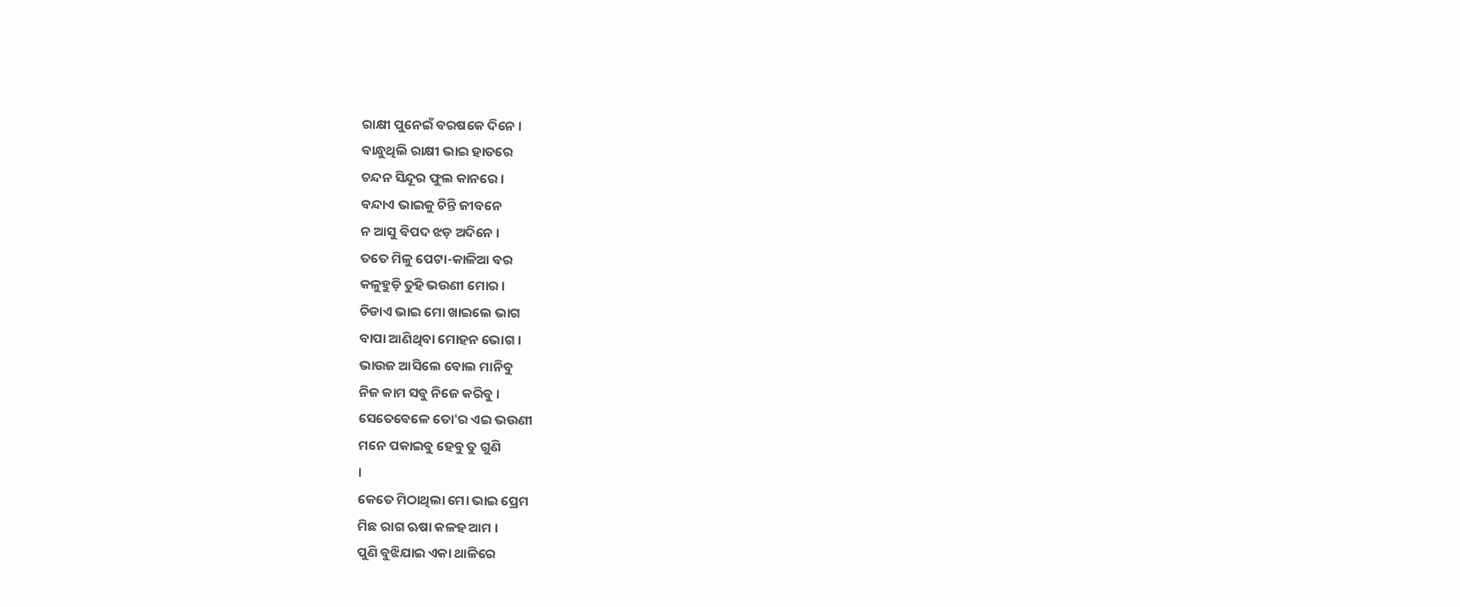ରାକ୍ଷୀ ପୁନେଇଁ ବରଷକେ ଦିନେ ।
ବାନ୍ଧୁଥିଲି ରାକ୍ଷୀ ଭାଇ ହାତରେ
ଚନ୍ଦନ ସିନ୍ଦୂର ଫୁଲ କାନରେ ।
ବନ୍ଦାଏ ଭାଇକୁ ଚିନ୍ତି ଜୀବନେ
ନ ଆସୁ ବିପଦ ଝଡ଼ ଅଦିନେ ।
ତତେ ମିଳୁ ପେଟା-କାଳିଆ ବର
କଳୁହୁଡ଼ି ତୁହି ଭଉଣୀ ମୋର ।
ଚିଡାଏ ଭାଇ ମୋ ଖାଇଲେ ଭାଗ
ବାପା ଆଣିଥିବା ମୋହନ ଭୋଗ ।
ଭାଉଜ ଆସିଲେ ବୋଲ ମାନିବୁ
ନିଜ କାମ ସବୁ ନିଜେ କରିବୁ ।
ସେତେବେଳେ ତୋ'ର ଏଇ ଭଉଣୀ
ମନେ ପକାଇବୁ ହେବୁ ତୁ ଗୁଣି
।
କେତେ ମିଠାଥିଲା ମୋ ଭାଇ ପ୍ରେମ
ମିଛ ରାଗ ଋଷା କଳହ ଆମ ।
ପୁଣି ବୁଝିଯାଇ ଏକା ଥାଳିରେ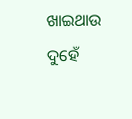ଖାଇଥାଉ ଦୁହେଁ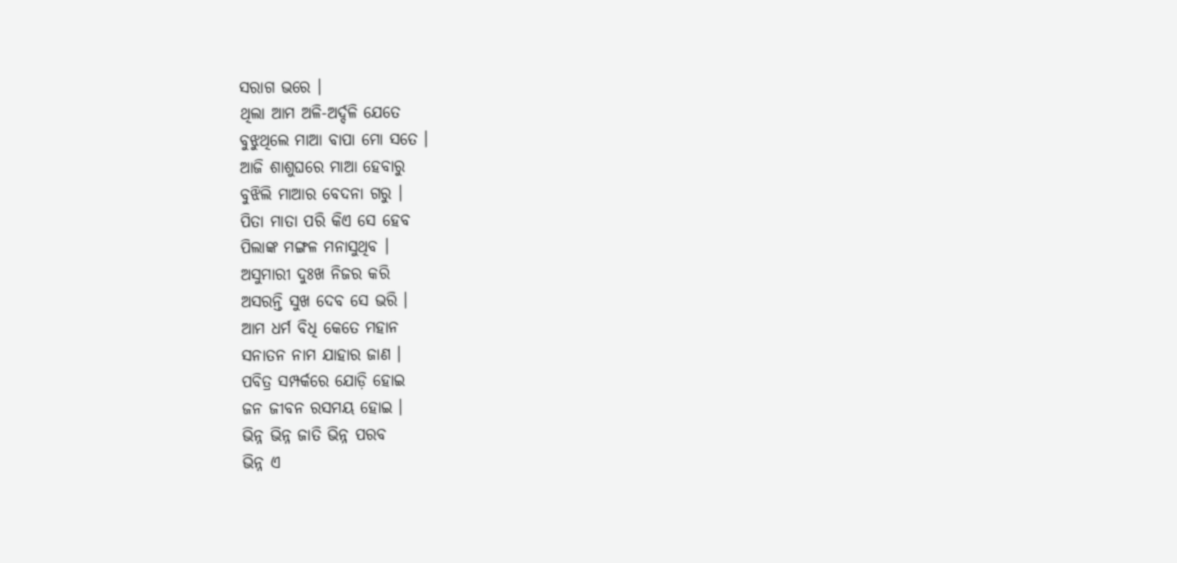ସରାଗ ଭରେ ।
ଥିଲା ଆମ ଅଳି-ଅର୍ଦ୍ଦଳି ଯେତେ
ବୁଝୁଥିଲେ ମାଆ ବାପା ମୋ ସତେ ।
ଆଜି ଶାଶୁଘରେ ମାଆ ହେବାରୁ
ବୁଝିଲି ମାଆର ବେଦନା ଗରୁ ।
ପିତା ମାତା ପରି କିଏ ସେ ହେବ
ପିଲାଙ୍କ ମଙ୍ଗଳ ମନାସୁଥିବ ।
ଅସୁମାରୀ ଦୁଃଖ ନିଜର କରି
ଅସରନ୍ତି ସୁଖ ଦେବ ସେ ଭରି ।
ଆମ ଧର୍ମ ବିଧି କେତେ ମହାନ
ସନାତନ ନାମ ଯାହାର ଜାଣ ।
ପବିତ୍ର ସମ୍ପର୍କରେ ଯୋଡ଼ି ହୋଇ
ଜନ ଜୀବନ ରସମୟ ହୋଇ ।
ଭିନ୍ନ ଭିନ୍ନ ଜାତି ଭିନ୍ନ ପରବ
ଭିନ୍ନ ଏ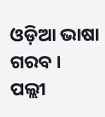ଓଡ଼ିଆ ଭାଷା ଗରବ ।
ପଲ୍ଲୀ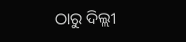ଠାରୁ ଦିଲ୍ଲୀ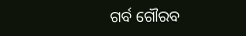ଗର୍ବ ଗୌରବ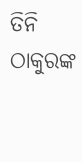ତିନି ଠାକୁରଙ୍କ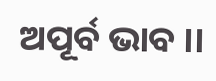ଅପୂର୍ବ ଭାବ ।।